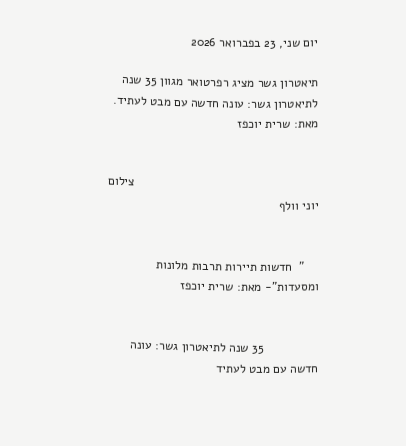יום שני, 23 בפברואר 2026

תיאטרון גשר מציג רפרטואר מגוון 35 שנה לתיאטרון גשר: עונה חדשה עם מבט לעתיד. מאת: שרית יוכפז


                                                      צילום יוני וולף


    "  חדשות תיירות תרבות מלונות ומסעדות"- מאת: שרית יוכפז


                35 שנה לתיאטרון גשר: עונה חדשה עם מבט לעתיד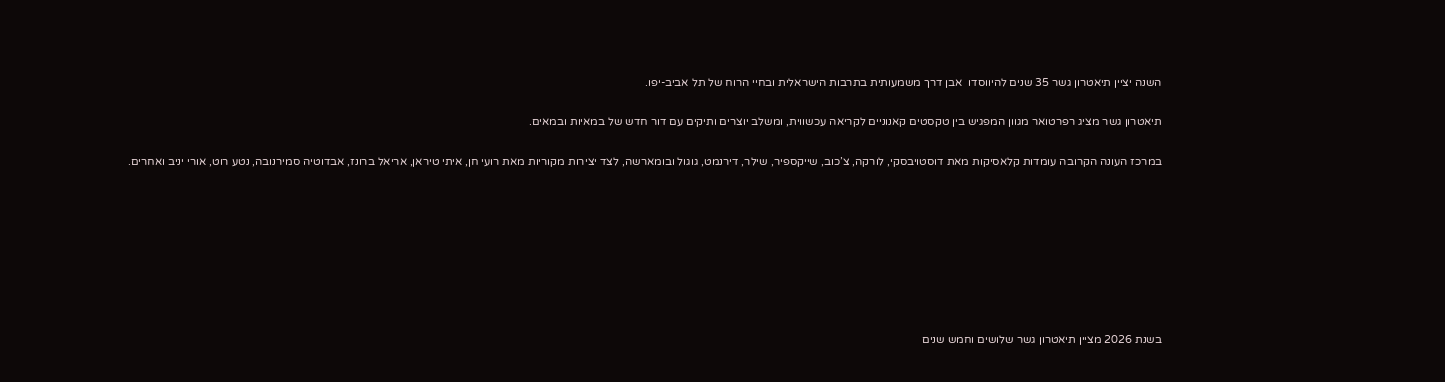השנה יציין תיאטרון גשר 35 שנים להיווסדו  אבן דרך משמעותית בתרבות הישראלית ובחיי הרוח של תל אביב-יפו.

תיאטרון גשר מציג רפרטואר מגוון המפגיש בין טקסטים קאנוניים לקריאה עכשווית, ומשלב יוצרים ותיקים עם דור חדש של במאיות ובמאים.

במרכז העונה הקרובה עומדות קלאסיקות מאת דוסטויבסקי, לורקה, צ’כוב, שייקספיר, שילר, דירנמט, גוגול ובומארשה, לצד יצירות מקוריות מאת רועי חן, איתי טיראן, אריאל ברונז, אבדוטיה סמירנובה, נטע רוט, אורי יניב ואחרים.








בשנת 2026 מציין תיאטרון גשר שלושים וחמש שנים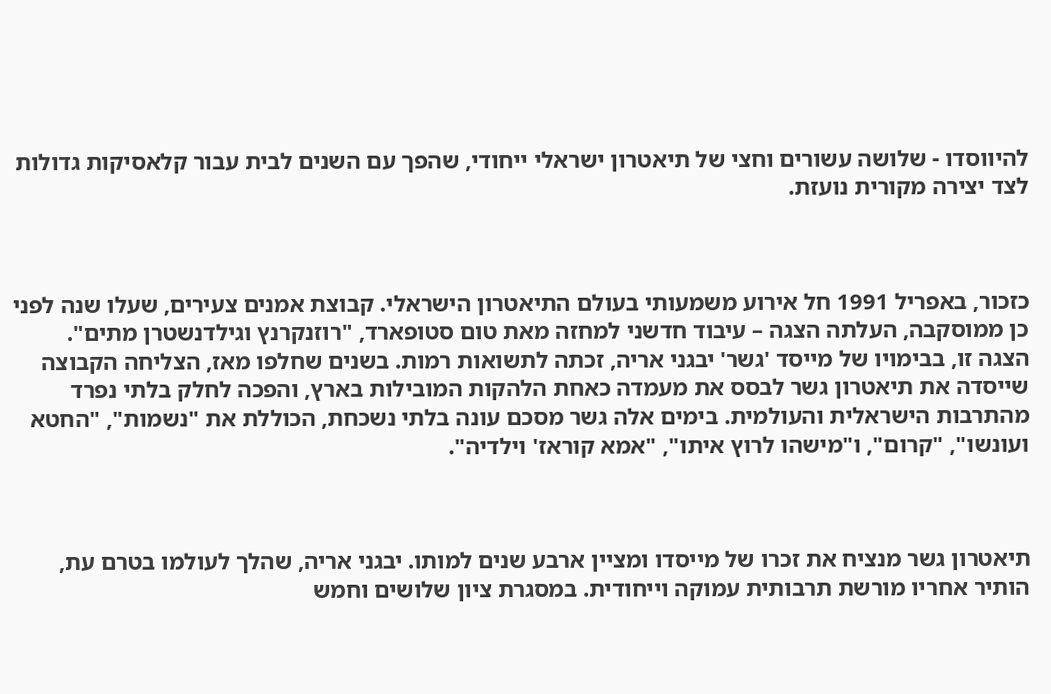להיווסדו - שלושה עשורים וחצי של תיאטרון ישראלי ייחודי, שהפך עם השנים לבית עבור קלאסיקות גדולות לצד יצירה מקורית נועזת.



כזכור, באפריל 1991 חל אירוע משמעותי בעולם התיאטרון הישראלי. קבוצת אמנים צעירים, שעלו שנה לפני כן ממוסקבה, העלתה הצגה – עיבוד חדשני למחזה מאת טום סטופארד, "רוזנקרנץ וגילדנשטרן מתים". הצגה זו, בבימויו של מייסד 'גשר' יבגני אריה, זכתה לתשואות רמות. בשנים שחלפו מאז, הצליחה הקבוצה שייסדה את תיאטרון גשר לבסס את מעמדה כאחת הלהקות המובילות בארץ, והפכה לחלק בלתי נפרד מהתרבות הישראלית והעולמית. בימים אלה גשר מסכם עונה בלתי נשכחת, הכוללת את "נשמות", "החטא ועונשו", "קרום", ו"מישהו לרוץ איתו", "אמא קוראז' וילדיה".



תיאטרון גשר מנציח את זכרו של מייסדו ומציין ארבע שנים למותו. יבגני אריה, שהלך לעולמו בטרם עת, הותיר אחריו מורשת תרבותית עמוקה וייחודית. במסגרת ציון שלושים וחמש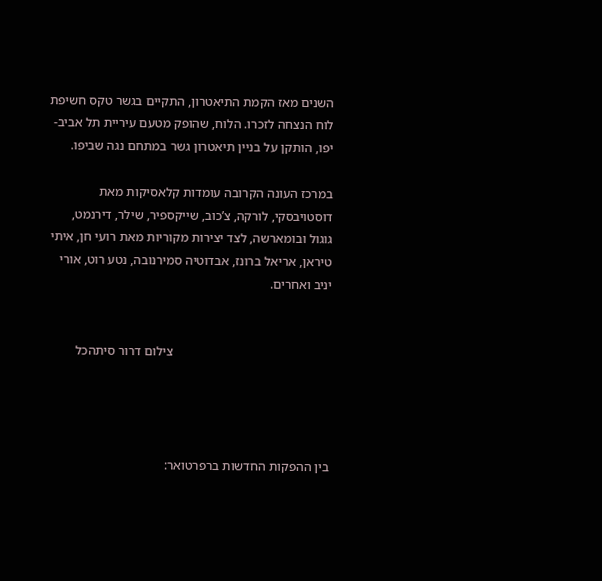השנים מאז הקמת התיאטרון, התקיים בגשר טקס חשיפת לוח הנצחה לזכרו. הלוח, שהופק מטעם עיריית תל אביב-יפו, הותקן על בניין תיאטרון גשר במתחם נגה שביפו.

במרכז העונה הקרובה עומדות קלאסיקות מאת דוסטויבסקי, לורקה, צ’כוב, שייקספיר, שילר, דירנמט, גוגול ובומארשה, לצד יצירות מקוריות מאת רועי חן, איתי טיראן, אריאל ברונז, אבדוטיה סמירנובה, נטע רוט, אורי יניב ואחרים.


                                                 צילום דרור סיתהכל




בין ההפקות החדשות ברפרטואר: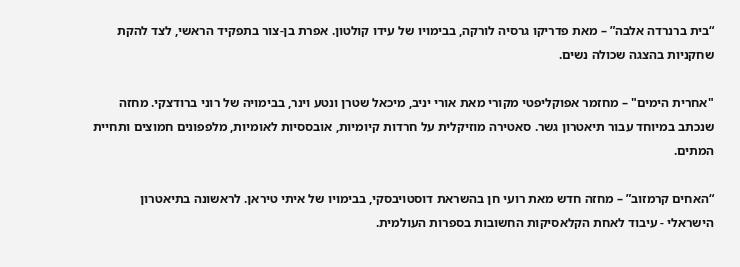“בית ברנרדה אלבה” – מאת פדריקו גרסיה לורקה, בבימויו של עידו קולטון. אפרת בן-צור בתפקיד הראשי, לצד להקת שחקניות בהצגה שכולה נשים.

"אחרית הימים" – מחזמר אפוקליפטי מקורי מאת אורי יניב, מיכאל שטרן ונטע וינר, בבימויה של רוני ברודצקי. מחזה שנכתב במיוחד עבור תיאטרון גשר. סאטירה מוזיקלית על חרדות קיומיות, אובססיות לאומיות, מלפפונים חמוצים ותחיית המתים.

“האחים קרמזוב” – מחזה חדש מאת רועי חן בהשראת דוסטויבסקי, בבימויו של איתי טיראן. לראשונה בתיאטרון הישראלי - עיבוד לאחת הקלאסיקות החשובות בספרות העולמית.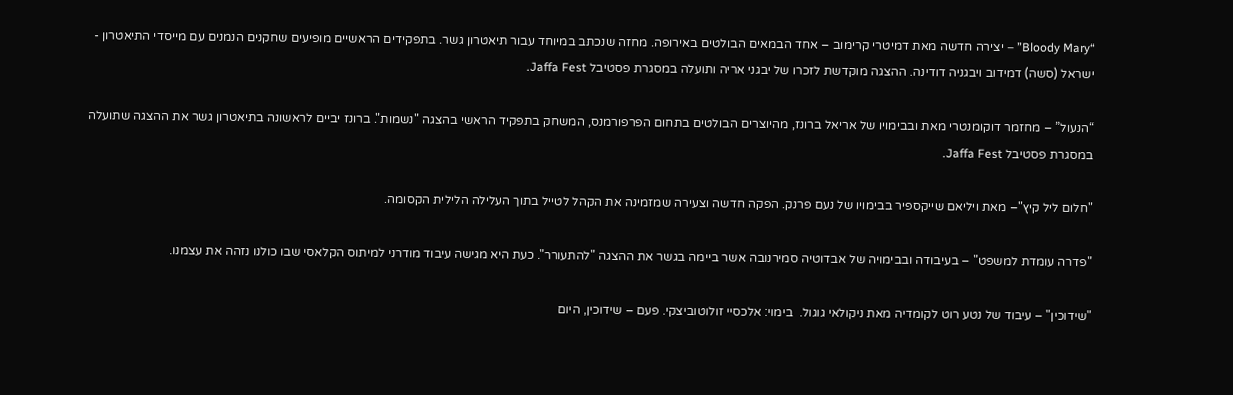“Bloody Mary” – יצירה חדשה מאת דמיטרי קרימוב – אחד הבמאים הבולטים באירופה. מחזה שנכתב במיוחד עבור תיאטרון גשר. בתפקידים הראשיים מופיעים שחקנים הנמנים עם מייסדי התיאטרון - ישראל (סשה) דמידוב ויבגניה דודינה. ההצגה מוקדשת לזכרו של יבגני אריה ותועלה במסגרת פסטיבל Jaffa Fest.

“הנעול” – מחזמר דוקומנטרי מאת ובבימויו של אריאל ברונז, מהיוצרים הבולטים בתחום הפרפורמנס, המשחק בתפקיד הראשי בהצגה "נשמות". ברונז יביים לראשונה בתיאטרון גשר את ההצגה שתועלה במסגרת פסטיבל Jaffa Fest.

"חלום ליל קיץ"– מאת ויליאם שייקספיר בבימויו של נעם פרנק. הפקה חדשה וצעירה שמזמינה את הקהל לטייל בתוך העלילה הלילית הקסומה.

"פדרה עומדת למשפט" – בעיבודה ובבימויה של אבדוטיה סמירנובה אשר ביימה בגשר את ההצגה "להתעורר". כעת היא מגישה עיבוד מודרני למיתוס הקלאסי שבו כולנו נזהה את עצמנו.

"שידוכין" – עיבוד של נטע רוט לקומדיה מאת ניקולאי גוגול.  בימוי: אלכסיי זולוטוביצקי. פעם – שידוכין, היום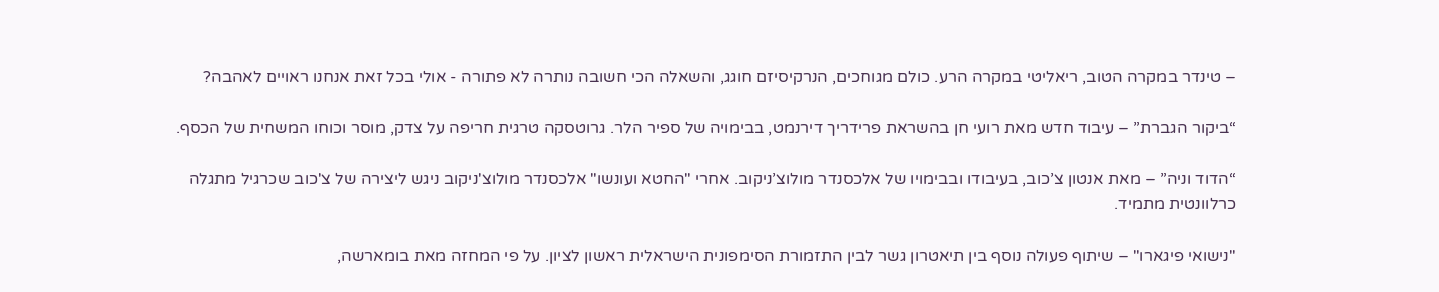– טינדר במקרה הטוב, ריאליטי במקרה הרע. כולם מגוחכים, הנרקיסיזם חוגג, והשאלה הכי חשובה נותרה לא פתורה - אולי בכל זאת אנחנו ראויים לאהבה?

“ביקור הגברת” – עיבוד חדש מאת רועי חן בהשראת פרידריך דירנמט, בבימויה של ספיר הלר. גרוטסקה טרגית חריפה על צדק, מוסר וכוחו המשחית של הכסף.

“הדוד וניה” – מאת אנטון צ’כוב, בעיבודו ובבימויו של אלכסנדר מולוצ’ניקוב. אחרי "החטא ועונשו" אלכסנדר מולוצ'ניקוב ניגש ליצירה של צ'כוב שכרגיל מתגלה כרלוונטית מתמיד.

"נישואי פיגארו" – שיתוף פעולה נוסף בין תיאטרון גשר לבין התזמורת הסימפונית הישראלית ראשון לציון. על פי המחזה מאת בומארשה,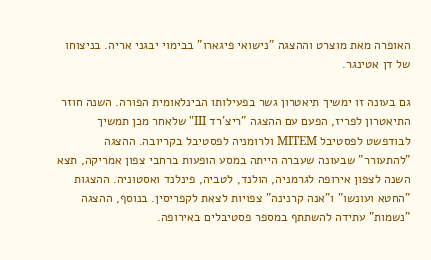האופרה מאת מוצרט וההצגה "נישואי פיגארו" בבימוי יבגני אריה. בניצוחו של דן אטינגר.

גם בעונה זו ימשיך תיאטרון גשר בפעילותו הבינלאומית הפורה. השנה חוזר התיאטרון לפריז, הפעם עם ההצגה "ריצ'רד III" שלאחר מכן תמשיך לבודפשט לפסטיבל MITEM ולרומניה לפסטיבל בקריובה. ההצגה "להתעורר" שבעונה שעברה הייתה במסע הופעות ברחבי צפון אמריקה, תצא השנה לצפון אירופה לגרמניה, הולנד, לטביה, פינלנד ואסטוניה. ההצגות "החטא ועונשו" ו"אנה קרנינה" צפויות לצאת לקפריסין. בנוסף, ההצגה "נשמות" עתידה להשתתף במספר פסטיבלים באירופה.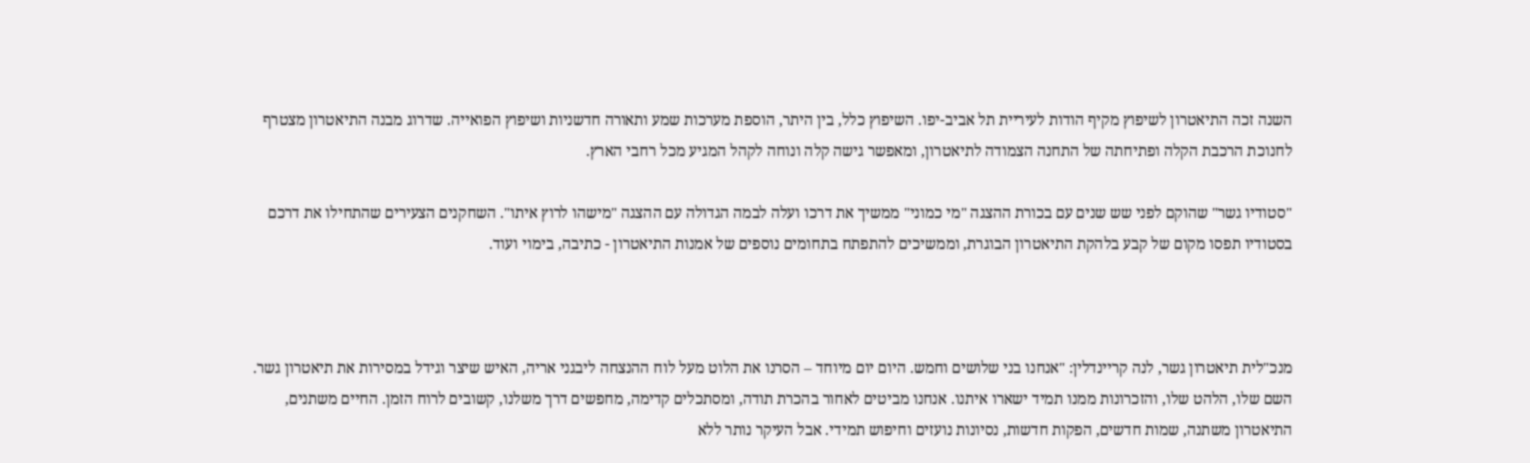השנה זכה התיאטרון לשיפוץ מקיף הודות לעיריית תל אביב-יפו. השיפוץ כלל, בין היתר, הוספת מערכות שמע ותאורה חדשניות ושיפוץ הפואייה. שדרוג מבנה התיאטרון מצטרף לחנוכת הרכבת הקלה ופתיחתה של התחנה הצמודה לתיאטרון, ומאפשר גישה קלה ונוחה לקהל המגיע מכל רחבי הארץ.

"סטודיו גשר" שהוקם לפני שש שנים עם בכורת ההצגה "מי כמוני" ממשיך את דרכו ועלה לבמה הגדולה עם ההצגה "מישהו לרוץ איתו". השחקנים הצעירים שהתחילו את דרכם בסטודיו תפסו מקום של קבע בלהקת התיאטרון הבוגרת, וממשיכים להתפתח בתחומים נוספים של אמנות התיאטרון - כתיבה, בימוי ועוד.



מנכ"לית תיאטרון גשר, לנה קריינדלין: "אנחנו בני שלושים וחמש. היום יום מיוחד – הסרנו את הלוט מעל לוח ההנצחה ליבגני אריה, האיש שיצר וגידל במסירות את תיאטרון גשר. השם שלו, הלהט שלו, והזכרונות ממנו תמיד ישארו איתנו. אנחנו מביטים לאחור בהכרת תודה, ומסתכלים קדימה, מחפשים דרך משלנו, קשובים לרוח הזמן. החיים משתנים, התיאטרון משתנה, שמות חדשים, הפקות חדשות, נסיונות נועזים וחיפוש תמידי. אבל העיקר נותר ללא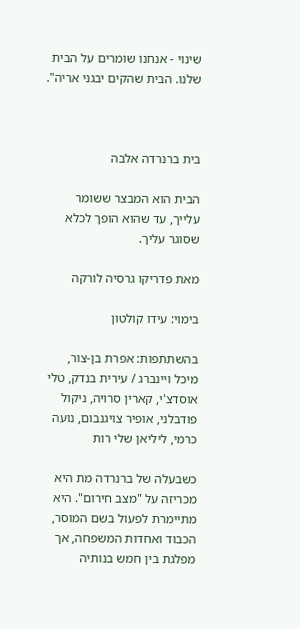שינוי - אנחנו שומרים על הבית שלנו. הבית שהקים יבגני אריה".



בית ברנרדה אלבה

הבית הוא המבצר ששומר עלייך, עד שהוא הופך לכלא שסוגר עליך.

מאת פדריקו גרסיה לורקה

בימוי: עידו קולטון

בהשתתפות: אפרת בן-צור, מיכל ויינברג / עירית בנדק, טלי אוסדצ'י, קארין סרויה, ניקול פודבלני, אופיר צויגנבום, נועה כרמי, ליליאן שלי רות

כשבעלה של ברנרדה מת היא מכריזה על "מצב חירום". היא מתיימרת לפעול בשם המוסר, הכבוד ואחדות המשפחה, אך מפלגת בין חמש בנותיה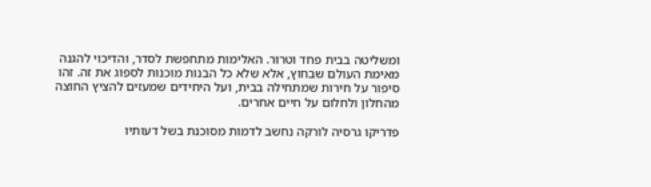ומשליטה בבית פחד וטרור. האלימות מתחפשת לסדר, והדיכוי להגנה מאימת העולם שבחוץ, אלא שלא כל הבנות מוכנות לספוג את זה. זהו סיפור על חירות שמתחילה בבית, ועל היחידים שמעזים להציץ החוצה מהחלון ולחלום על חיים אחרים.

פדריקו גרסיה לורקה נחשב לדמות מסוכנת בשל דעותיו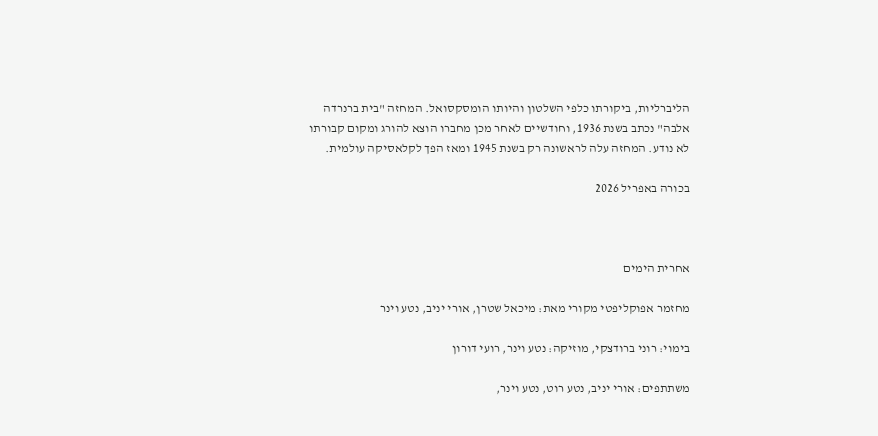הליברליות, ביקורתו כלפי השלטון והיותו הומסקסואל. המחזה "בית ברנרדה אלבה" נכתב בשנת 1936, וחודשיים לאחר מכן מחברו הוצא להורג ומקום קבורתו לא נודע. המחזה עלה לראשונה רק בשנת 1945 ומאז הפך לקלאסיקה עולמית.

בכורה באפריל 2026



אחרית הימים

מחזמר אפוקליפטי מקורי מאת: מיכאל שטרן, אורי יניב, נטע וינר

בימוי: רוני ברודצקי, מוזיקה: נטע וינר, רועי דורון

משתתפים: אורי יניב, נטע רוט, נטע וינר,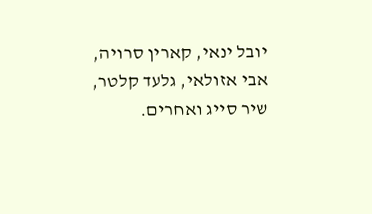יובל ינאי, קארין סרויה, אבי אזולאי, גלעד קלטר, שיר סייג ואחרים.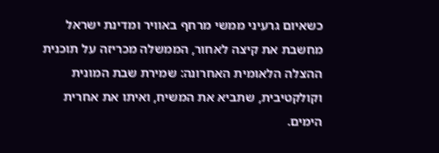כשאיום גרעיני ממשי מרחף באוויר ומדינת ישראל מחשבת את קיצה לאחור, הממשלה מכריזה על תוכנית ההצלה הלאומית האחרונה: שמירת שבת המונית וקולקטיבית, שתביא את המשיח, ואיתו את אחרית הימים.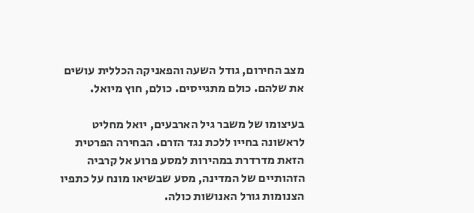מצב החירום, גודל השעה והפאניקה הכללית עושים את שלהם. כולם מתגייסים. כולם, חוץ מיואל.

בעיצומו של משבר גיל הארבעים, יואל מחליט לראשונה בחייו ללכת נגד הזרם. הבחירה הפרטית הזאת מדרדרת במהירות למסע פרוע אל קרביה הזהותיים של המדינה, מסע שבשיאו מונח על כתפיו הצנומות גורל האנושות כולה.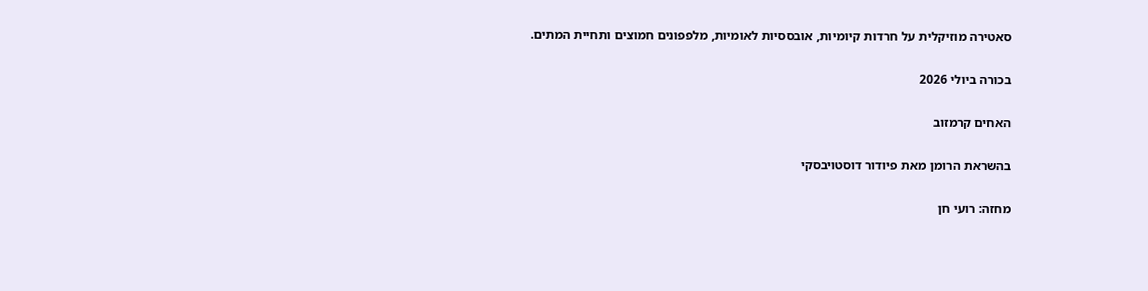סאטירה מוזיקלית על חרדות קיומיות, אובססיות לאומיות, מלפפונים חמוצים ותחיית המתים.

בכורה ביולי 2026

האחים קרמזוב

בהשראת הרומן מאת פיודור דוסטויבסקי

מחזה: רועי חן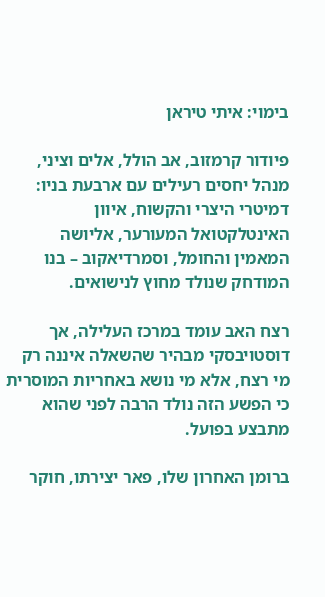בימוי: איתי טיראן

פיודור קרמזוב, אב הולל, אלים וציני, מנהל יחסים רעילים עם ארבעת בניו: דמיטרי היצרי והקשוח, איוון האינטלקטואל המעורער, אליושה המאמין והחומל, וסמרדיאקוב – בנו המודחק שנולד מחוץ לנישואים.

רצח האב עומד במרכז העלילה, אך דוסטויבסקי מבהיר שהשאלה איננה רק מי רצח, אלא מי נושא באחריות המוסרית כי הפשע הזה נולד הרבה לפני שהוא מתבצע בפועל.

ברומן האחרון שלו, פאר יצירתו, חוקר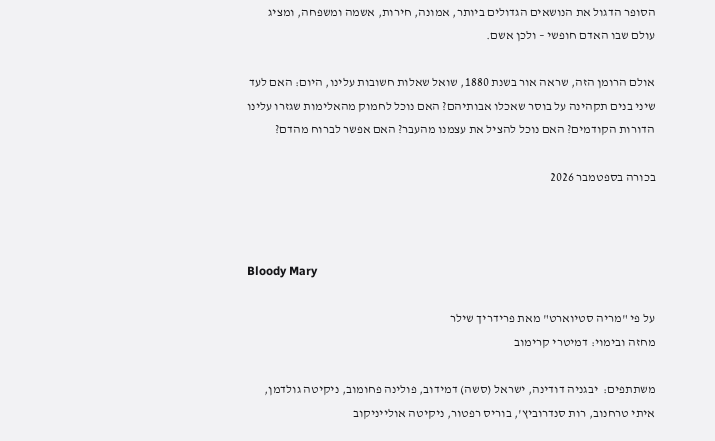הסופר הדגול את הנושאים הגדולים ביותר, אמונה, חירות, אשמה ומשפחה, ומציג עולם שבו האדם חופשי – ולכן אשם.

אולם הרומן הזה, שראה אור בשנת 1880, שואל שאלות חשובות עלינו, היום: האם לעד שיני בנים תקהינה על בוסר שאכלו אבותיהם? האם נוכל לחמוק מהאלימות שגזרו עלינו הדורות הקודמים? האם נוכל להציל את עצמנו מהעבר? האם אפשר לברוח מהדם?

בכורה בספטמבר 2026



Bloody Mary

על פי "מריה סטיוארט" מאת פרידריך שילר
מחזה ובימוי: דמיטרי קרימוב

משתתפים:  יבגניה דודינה, ישראל (סשה) דמידוב, פולינה פחומוב, ניקיטה גולדמן, איתי טרחנוב, רות סנדרוביץ', בוריס רפטור, ניקיטה אולייניקוב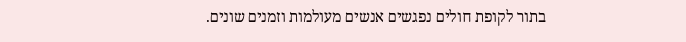בתור לקופת חולים נפגשים אנשים מעולמות וזמנים שונים.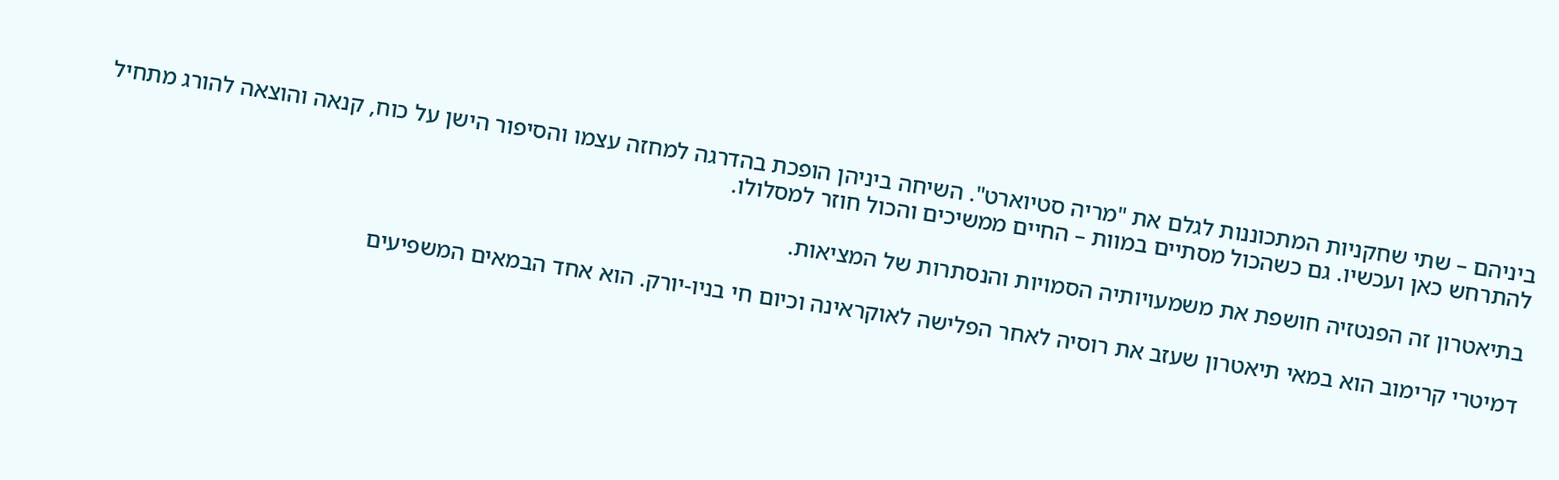ביניהם – שתי שחקניות המתכוננות לגלם את "מריה סטיוארט". השיחה ביניהן הופכת בהדרגה למחזה עצמו והסיפור הישן על כוח, קנאה והוצאה להורג מתחיל להתרחש כאן ועכשיו. גם כשהכול מסתיים במוות – החיים ממשיכים והכול חוזר למסלולו.

בתיאטרון זה הפנטזיה חושפת את משמעויותיה הסמויות והנסתרות של המציאות.

דמיטרי קרימוב הוא במאי תיאטרון שעזב את רוסיה לאחר הפלישה לאוקראינה וכיום חי בניו-יורק. הוא אחד הבמאים המשפיעים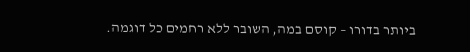ביותר בדורו – קוסם במה, השובר ללא רחמים כל דוגמה.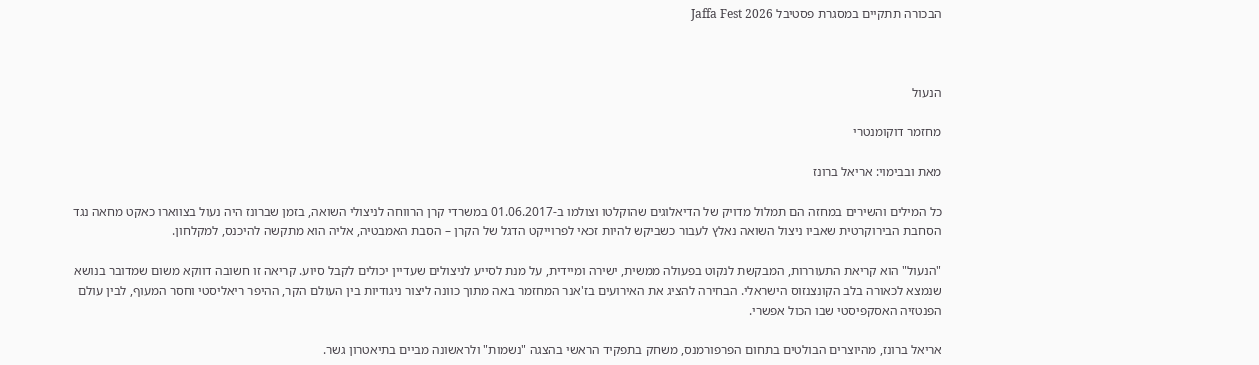הבכורה תתקיים במסגרת פסטיבל Jaffa Fest 2026



הנעול

מחזמר דוקומנטרי

מאת ובבימוי: אריאל ברונז

כל המילים והשירים במחזה הם תמלול מדויק של הדיאלוגים שהוקלטו וצולמו ב-01.06.2017 במשרדי קרן הרווחה לניצולי השואה, בזמן שברונז היה נעול בצווארו כאקט מחאה נגד הסחבת הבירוקרטית שאביו ניצול השואה נאלץ לעבור כשביקש להיות זכאי לפרוייקט הדגל של הקרן – הסבת האמבטיה, אליה הוא מתקשה להיכנס, למקלחון.

"הנעול" הוא קריאת התעוררות, המבקשת לנקוט בפעולה ממשית, ישירה ומיידית, על מנת לסייע לניצולים שעדיין יכולים לקבל סיוע. קריאה זו חשובה דווקא משום שמדובר בנושא שנמצא לכאורה בלב הקונצנזוס הישראלי. הבחירה להציג את האירועים בז'אנר המחזמר באה מתוך כוונה ליצור ניגודיות בין העולם הקר, ההיפר ריאליסטי וחסר המעוף, לבין עולם הפנטזיה האסקפיסטי שבו הכול אפשרי.

אריאל ברונז, מהיוצרים הבולטים בתחום הפרפורמנס, משחק בתפקיד הראשי בהצגה "נשמות" ולראשונה מביים בתיאטרון גשר.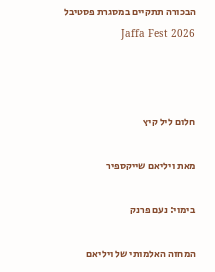הבכורה תתקיים במסגרת פסטיבל Jaffa Fest 2026



חלום ליל קיץ

מאת ויליאם שייקספיר

בימוי: נעם פרנק

המחזה האלמותי של ויליאם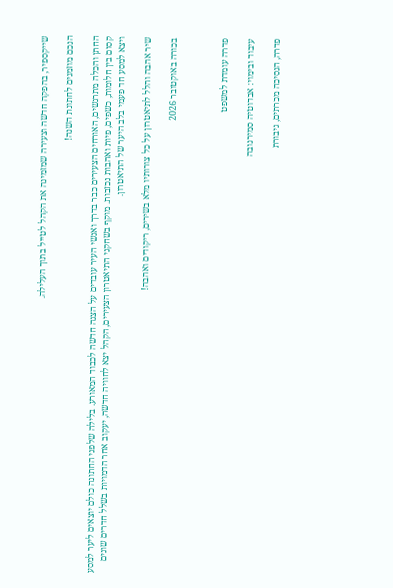שייקספיר, בהפקה חדשה וצעירה שמזמינה את הקהל לטייל בתוך העלילה.

הנכם מוזמנים לחתונת השנה!

החתן והכלה מתרגשים, האורחים הצעירים כבר בדרך ואנשי העיר עובדים על הצגה חדשה לכבוד המאורע. בלילה שלפני החתונה כולם יוצאים ליער למסע קסום בין חלומות, כשפים, פיות ואהבות נכזבות. מוקף בשחקני התיאטרון הצעירים, הקהל יצא לחוויה חדשה, יעקוב אחר הדמויות בשלל חדרים שונים ויצא למסע חד פעמי בלב היער של התיאטרון.

שיר אהבה והלל לתיאטרון על כל צורותיו מלא בשירים, ריקודים ואהבה!

בכורה באוקטובר 2026



פדרה עומדת למשפט

עיבוד ובימוי: אבדוטיה סמירנובה

פדרה, הנסיכה מכרתים, גיבורת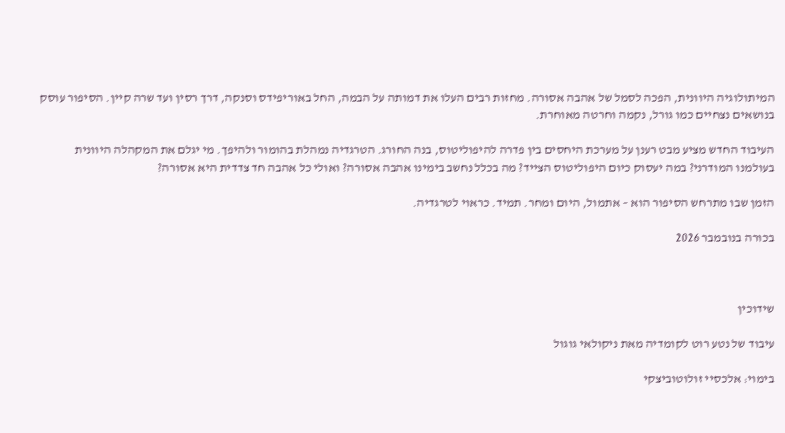המיתולוגיה היוונית, הפכה לסמל של אהבה אסורה. מחזות רבים העלו את דמותה על הבמה, החל באוריפידס וסנקה, דרך רסין ועד שרה קיין. הסיפור עוסק בנושאים נצחיים כמו גורל, נקמה וחרטה מאוחרת.

העיבוד החדש מציע מבט רענן על מערכת היחסים בין פדרה להיפוליטוס, בנה החורג. הטרגדיה נמהלת בהומור ולהיפך. מי יגלם את המקהלה היוונית בעולמנו המודרני? במה יעסוק כיום היפוליטוס הצייד? מה בכלל נחשב בימינו אהבה אסורה? ואולי כל אהבה חד צדדית היא אסורה?

הזמן שבו מתרחש הסיפור הוא – אתמול, היום ומחר. תמיד. כראוי לטרגדיה.

בכורה בנובמבר 2026



שידוכין

עיבוד של נטע רוט לקומדיה מאת ניקולאי גוגול

בימוי: אלכסיי זולוטוביצקי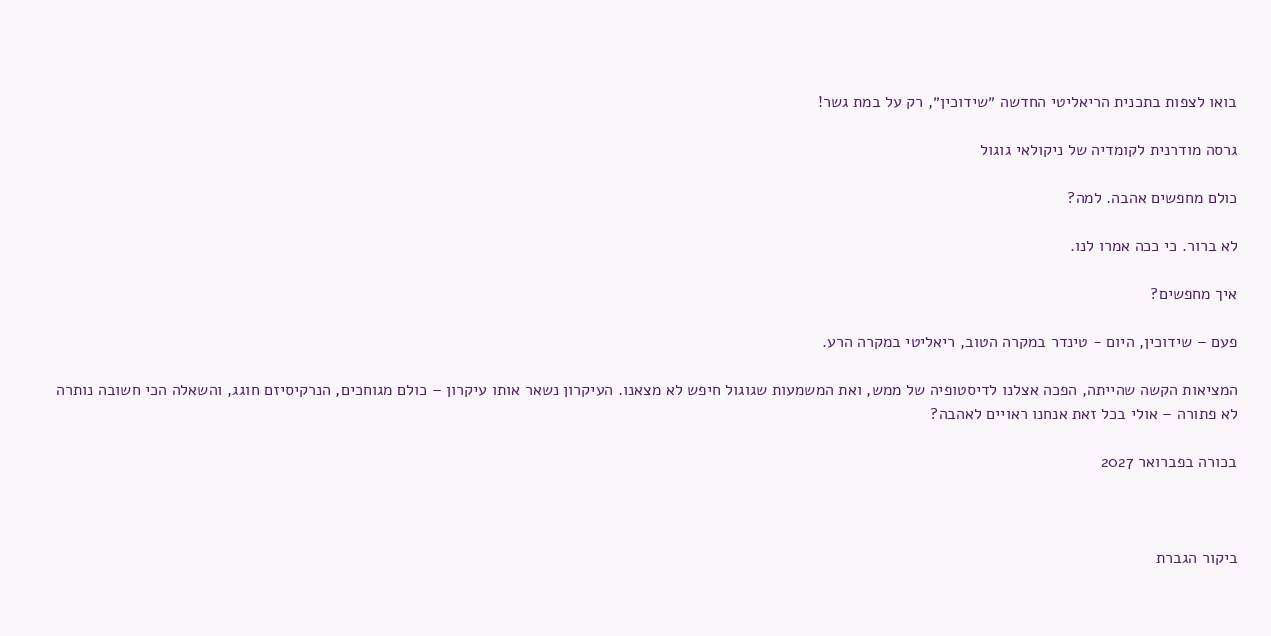בואו לצפות בתכנית הריאליטי החדשה ״שידוכין״, רק על במת גשר!

גרסה מודרנית לקומדיה של ניקולאי גוגול

כולם מחפשים אהבה. למה?

לא ברור. כי ככה אמרו לנו.

איך מחפשים?

פעם – שידוכין, היום - טינדר במקרה הטוב, ריאליטי במקרה הרע.

המציאות הקשה שהייתה, הפכה אצלנו לדיסטופיה של ממש, ואת המשמעות שגוגול חיפש לא מצאנו. העיקרון נשאר אותו עיקרון – כולם מגוחכים, הנרקיסיזם חוגג, והשאלה הכי חשובה נותרה לא פתורה – אולי בכל זאת אנחנו ראויים לאהבה?

בכורה בפברואר 2027



ביקור הגברת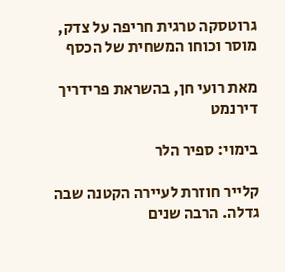גרוטסקה טרגית חריפה על צדק, מוסר וכוחו המשחית של הכסף

מאת רועי חן, בהשראת פרידריך דירנמט

בימוי: ספיר הלר

קלייר חוזרת לעיירה הקטנה שבה גדלה. הרבה שנים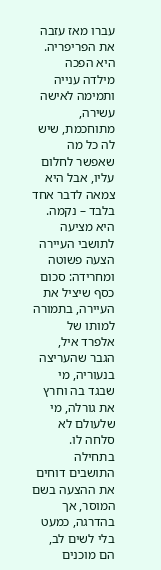עברו מאז עזבה את הפריפריה. היא הפכה מילדה ענייה ותמימה לאישה עשירה, מתוחכמת, שיש לה כל מה שאפשר לחלום עליו, אבל היא צמאה לדבר אחד בלבד – נקמה. היא מציעה לתושבי העיירה הצעה פשוטה ומחרידה: סכום כסף שיציל את העיירה, בתמורה למותו של אלפרד איל, הגבר שהעריצה בנעוריה, מי שבגד בה וחרץ את גורלה, מי שלעולם לא סלחה לו. בתחילה התושבים דוחים את ההצעה בשם המוסר, אך בהדרגה, כמעט בלי לשים לב, הם מוכנים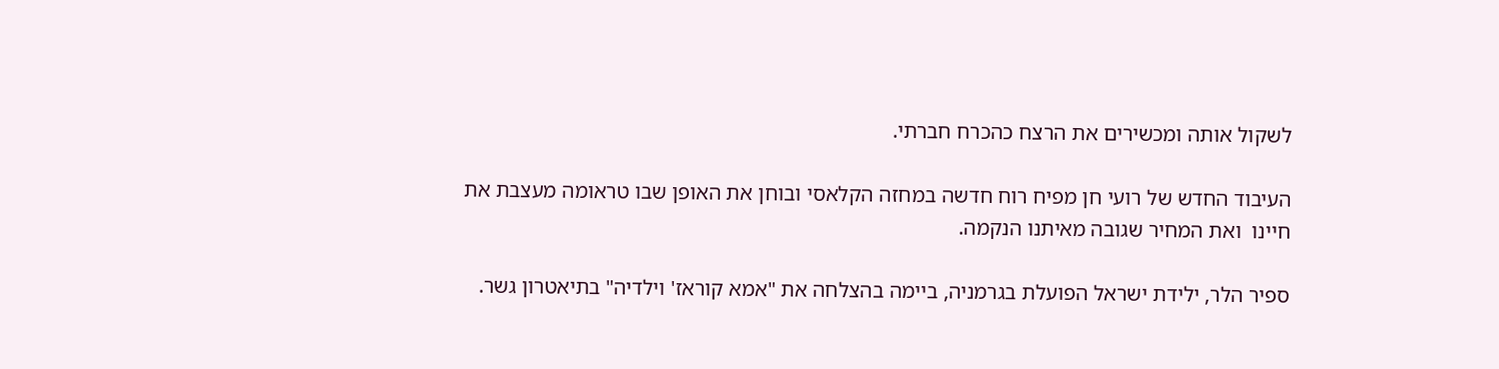לשקול אותה ומכשירים את הרצח כהכרח חברתי.

העיבוד החדש של רועי חן מפיח רוח חדשה במחזה הקלאסי ובוחן את האופן שבו טראומה מעצבת את חיינו  ואת המחיר שגובה מאיתנו הנקמה.

ספיר הלר, ילידת ישראל הפועלת בגרמניה, ביימה בהצלחה את "אמא קוראז' וילדיה" בתיאטרון גשר.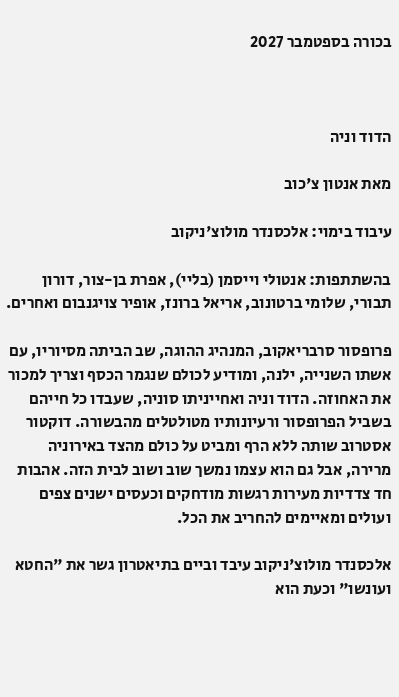בכורה בספטמבר 2027



הדוד וניה

מאת אנטון צ'כוב

עיבוד בימוי: אלכסנדר מולוצ'ניקוב

בהשתתפות: אנטולי וייסמן (בליי), אפרת בן-צור, דורון תבורי, שלומי ברטונוב, אריאל ברונז, אופיר צויגנבום ואחרים.

פרופסור סרבריאקוב, המנהיג ההוגה, שב הביתה מסיוריו, עם אשתו השנייה, ילנה, ומודיע לכולם שנגמר הכסף וצריך למכור את האחוזה. הדוד וניה ואחייניתו סוניה, שעבדו כל חייהם בשביל הפרופסור ורעיונותיו מטולטלים מהבשורה. דוקטור אסטרוב שותה ללא הרף ומביט על כולם מהצד באירוניה מרירה, אבל גם הוא עצמו נמשך שוב ושוב לבית הזה. אהבות חד צדדיות מעירות רגשות מודחקים וכעסים ישנים צפים ועולים ומאיימים להחריב את הכל.

אלכסנדר מולוצ'ניקוב עיבד וביים בתיאטרון גשר את "החטא ועונשו" וכעת הוא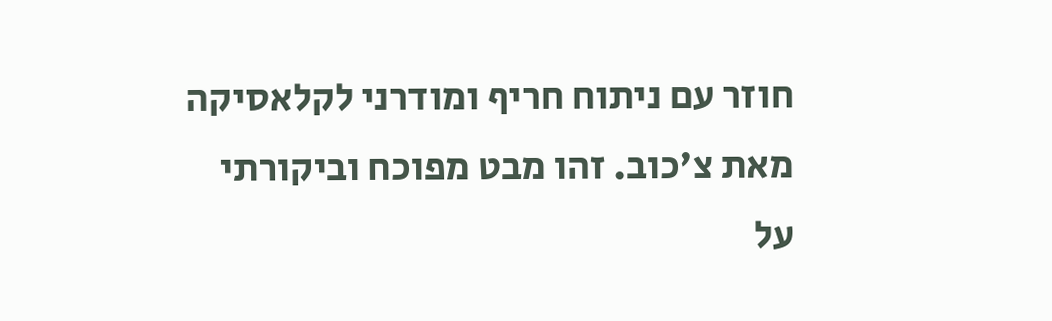חוזר עם ניתוח חריף ומודרני לקלאסיקה מאת צ'כוב. זהו מבט מפוכח וביקורתי על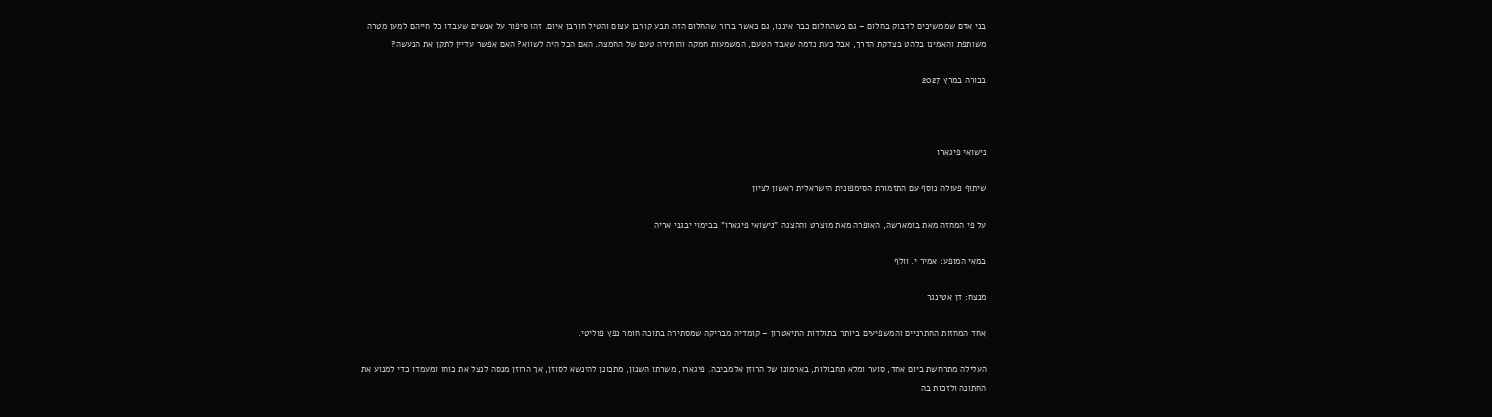בני אדם שממשיכים לדבוק בחלום – גם כשהחלום כבר איננו, גם כאשר ברור שהחלום הזה תבע קורבן עצום והטיל חורבן איום. זהו סיפור על אנשים שעבדו כל חייהם למען מטרה משותפת והאמינו בלהט בצדקת הדרך, אבל כעת נדמה שאבד הטעם, המשמעות חמקה והותירה טעם של החמצה. האם הכל היה לשווא? האם אפשר עדיין לתקן את הנעשה?

בכורה במרץ 2027



נישואי פיגארו

שיתוף פעולה נוסף עם התזמורת הסימפונית הישראלית ראשון לציון

על פי המחזה מאת בומארשה, האופרה מאת מוצרט וההצגה "נישואי פיגארו" בבימוי יבגני אריה

במאי המופע: אמיר י. וולף

מנצח: דן אטינגר

אחד המחזות החתרניים והמשפיעים ביותר בתולדות התיאטרון – קומדיה מבריקה שמסתירה בתוכה חומר נפץ פוליטי.

העלילה מתרחשת ביום אחד, סוער ומלא תחבולות, בארמונו של הרוזן אלמביבה. פיגארו, משרתו השנון, מתכונן להינשא לסוזן, אך הרוזן מנסה לנצל את כוחו ומעמדו כדי למנוע את החתונה ולזכות בה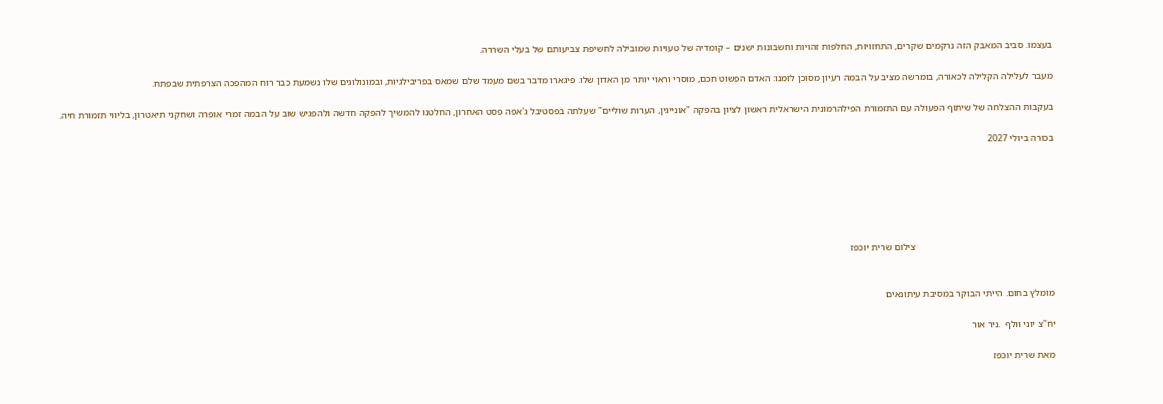בעצמו. סביב המאבק הזה נרקמים שקרים, התחזויות, החלפות זהויות וחשבונות ישנים – קומדיה של טעויות שמובילה לחשיפת צביעותם של בעלי השררה.

מעבר לעלילה הקלילה לכאורה, בומרשה מציב על הבמה רעיון מסוכן לזמנו: האדם הפשוט חכם, מוסרי וראוי יותר מן האדון שלו. פיגארו מדבר בשם מעמד שלם שמאס בפריבילגיות, ובמונולוגים שלו נשמעת כבר רוח המהפכה הצרפתית שבפתח.

בעקבות ההצלחה של שיתוף הפעולה עם התזמורת הפילהרמונית הישראלית ראשון לציון בהפקה "אונייגין, הערות שוליים" שעלתה בפסטיבל ג'אפה פסט האחרון, החלטנו להמשיך להפקה חדשה ולהפגיש שוב על הבמה זמרי אופרה ושחקני תיאטרון, בליווי תזמורת חיה.

בכורה ביולי 2027






                                                         צילום שרית יוכפז


מומלץ בחום. הייתי הבוקר במסיבת עיתונאים

יח"צ יוני וולף  .ניר אור

מאת שרית יוכפז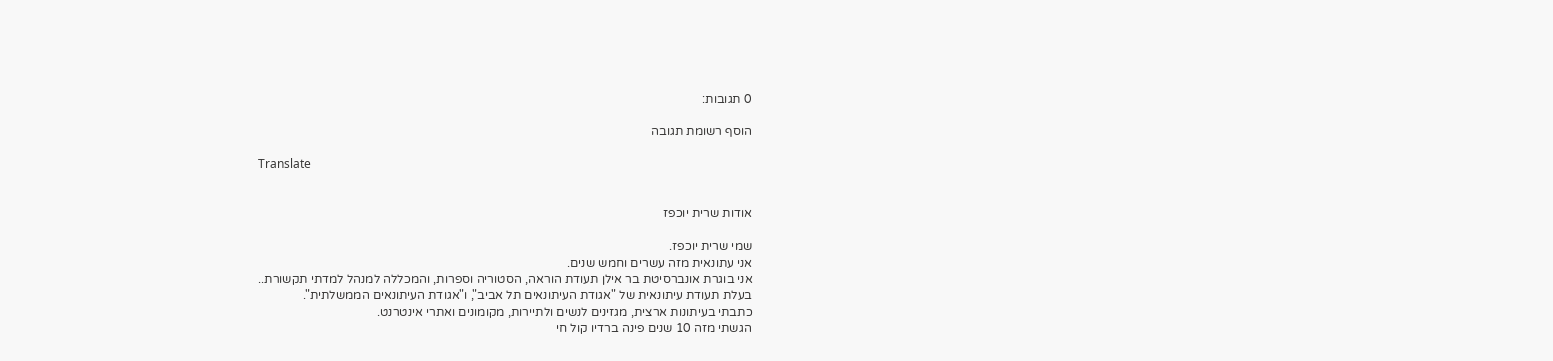0 תגובות:

הוסף רשומת תגובה

Translate


אודות שרית יוכפז

שמי שרית יוכפז.
אני עתונאית מזה עשרים וחמש שנים.
אני בוגרת אונברסיטת בר אילן תעודת הוראה, הסטוריה וספרות, והמכללה למנהל למדתי תקשורת..
בעלת תעודת עיתונאית של "אגודת העיתונאים תל אביב", ו"אגודת העיתונאים הממשלתית".
כתבתי בעיתונות ארצית, מגזינים לנשים ולתיירות, מקומונים ואתרי אינטרנט.
הגשתי מזה 10 שנים פינה ברדיו קול חי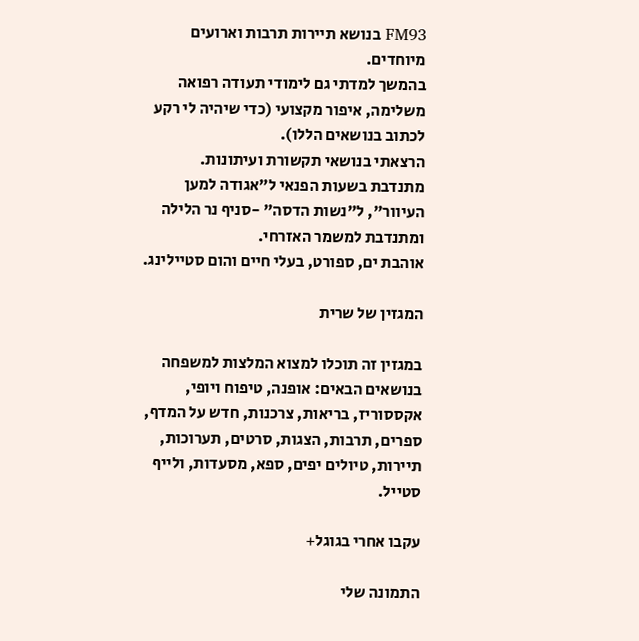FM93 בנושא תיירות תרבות וארועים מיוחדים.
בהמשך למדתי גם לימודי תעודה רפואה משלימה, איפור מקצועי (כדי שיהיה לי רקע לכתוב בנושאים הללו).
הרצאתי בנושאי תקשורת ועיתונות.
מתנדבת בשעות הפנאי ל"אגודה למען העיוור", ל"נשות הדסה" -סניף נר הלילה ומתנדבת למשמר האזרחי.
אוהבת ים, ספורט, בעלי חיים והום סטיילינג.

המגזין של שרית

במגזין זה תוכלו למצוא המלצות למשפחה בנושאים הבאים: אופנה, טיפוח ויופי, אקססוריז, בריאות, צרכנות, חדש על המדף, ספרים, תרבות, הצגות, סרטים, תערוכות, תיירות, טיולים יפים, ספא, מסעדות, ולייף סטייל.

עקבו אחרי בגוגל+

התמונה שלי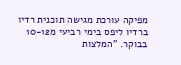מפיקה עורכת מגישה תוכנית רדיו ברדיו ליפס בימי רביעי מ10-12 בבוקר. "המלצות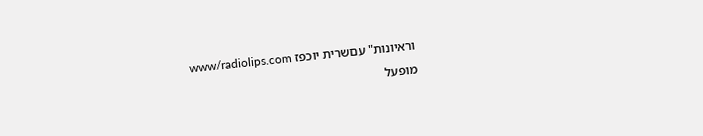וראיונות" עםשרית יוכפז www/radiolips.com
מופעל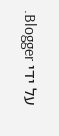על ידי Blogger.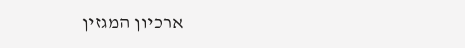ארכיון המגזין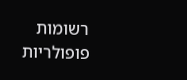רשומות פופולריות